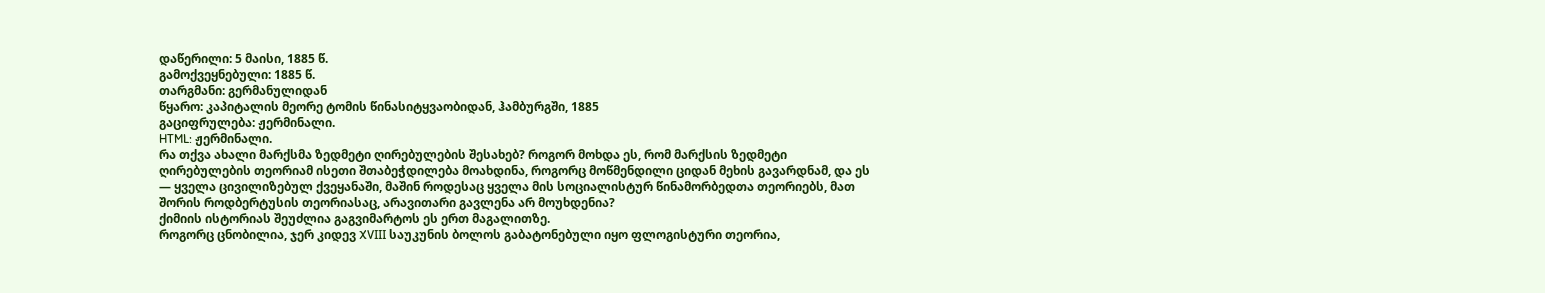დაწერილი: 5 მაისი, 1885 წ.
გამოქვეყნებული: 1885 წ.
თარგმანი: გერმანულიდან
წყარო: კაპიტალის მეორე ტომის წინასიტყვაობიდან, ჰამბურგში, 1885
გაციფრულება: ჟერმინალი.
HTML: ჟერმინალი.
რა თქვა ახალი მარქსმა ზედმეტი ღირებულების შესახებ? როგორ მოხდა ეს, რომ მარქსის ზედმეტი ღირებულების თეორიამ ისეთი შთაბეჭდილება მოახდინა, როგორც მოწმენდილი ციდან მეხის გავარდნამ, და ეს — ყველა ცივილიზებულ ქვეყანაში, მაშინ როდესაც ყველა მის სოციალისტურ წინამორბედთა თეორიებს, მათ შორის როდბერტუსის თეორიასაც, არავითარი გავლენა არ მოუხდენია?
ქიმიის ისტორიას შეუძლია გაგვიმარტოს ეს ერთ მაგალითზე.
როგორც ცნობილია, ჯერ კიდევ XVIII საუკუნის ბოლოს გაბატონებული იყო ფლოგისტური თეორია,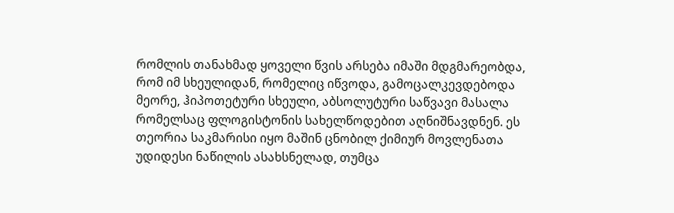რომლის თანახმად ყოველი წვის არსება იმაში მდგმარეობდა, რომ იმ სხეულიდან, რომელიც იწვოდა, გამოცალკევდებოდა მეორე, ჰიპოთეტური სხეული, აბსოლუტური საწვავი მასალა რომელსაც ფლოგისტონის სახელწოდებით აღნიშნავდნენ. ეს თეორია საკმარისი იყო მაშინ ცნობილ ქიმიურ მოვლენათა უდიდესი ნაწილის ასახსნელად, თუმცა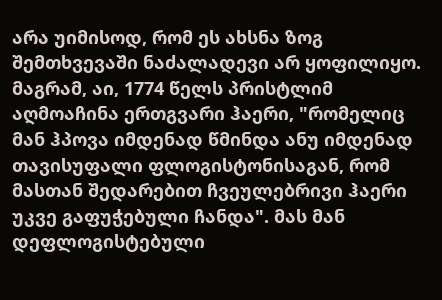არა უიმისოდ, რომ ეს ახსნა ზოგ შემთხვევაში ნაძალადევი არ ყოფილიყო. მაგრამ, აი, 1774 წელს პრისტლიმ აღმოაჩინა ერთგვარი ჰაერი, "რომელიც მან ჰპოვა იმდენად წმინდა ანუ იმდენად თავისუფალი ფლოგისტონისაგან, რომ მასთან შედარებით ჩვეულებრივი ჰაერი უკვე გაფუჭებული ჩანდა". მას მან დეფლოგისტებული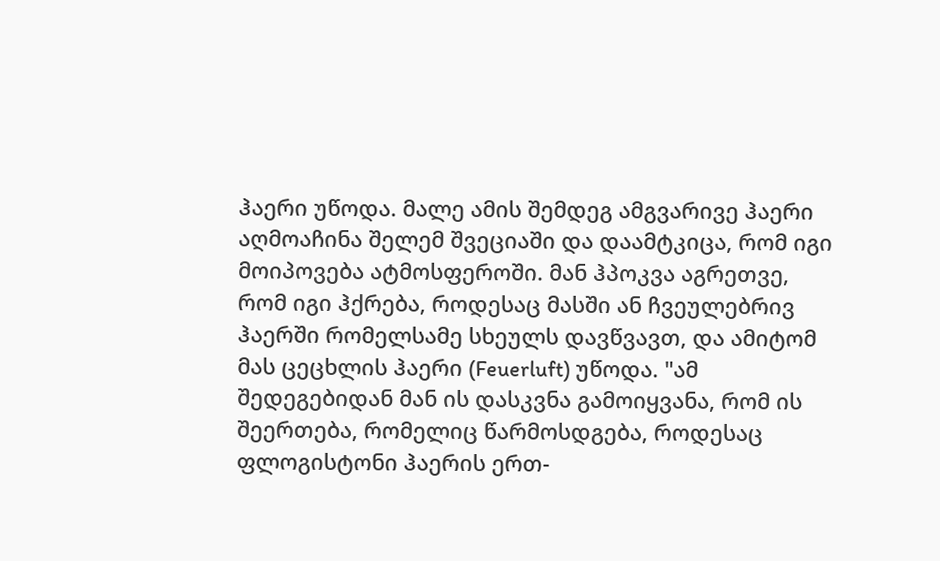ჰაერი უწოდა. მალე ამის შემდეგ ამგვარივე ჰაერი აღმოაჩინა შელემ შვეციაში და დაამტკიცა, რომ იგი მოიპოვება ატმოსფეროში. მან ჰპოკვა აგრეთვე, რომ იგი ჰქრება, როდესაც მასში ან ჩვეულებრივ ჰაერში რომელსამე სხეულს დავწვავთ, და ამიტომ მას ცეცხლის ჰაერი (Feuerluft) უწოდა. "ამ შედეგებიდან მან ის დასკვნა გამოიყვანა, რომ ის შეერთება, რომელიც წარმოსდგება, როდესაც ფლოგისტონი ჰაერის ერთ-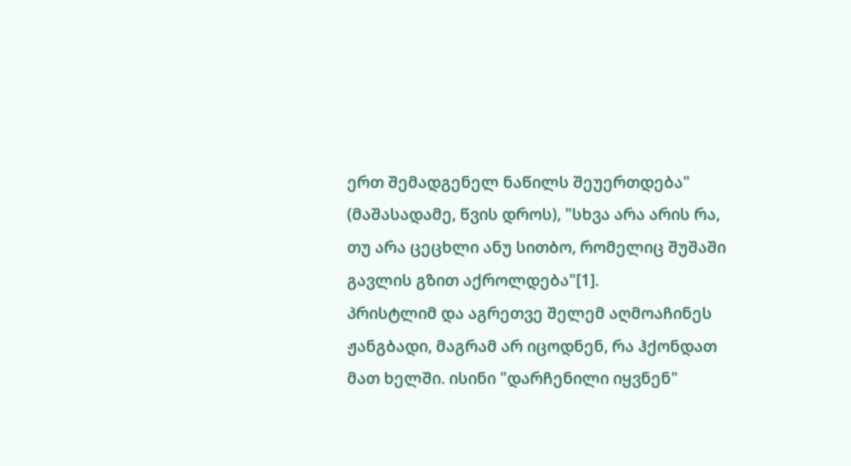ერთ შემადგენელ ნაწილს შეუერთდება" (მაშასადამე, წვის დროს), "სხვა არა არის რა, თუ არა ცეცხლი ანუ სითბო, რომელიც შუშაში გავლის გზით აქროლდება"[1].
პრისტლიმ და აგრეთვე შელემ აღმოაჩინეს ჟანგბადი, მაგრამ არ იცოდნენ, რა ჰქონდათ მათ ხელში. ისინი "დარჩენილი იყვნენ"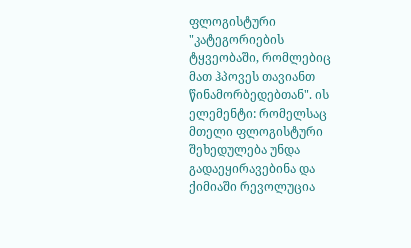ფლოგისტური "კატეგორიების ტყვეობაში, რომლებიც მათ ჰპოვეს თავიანთ წინამორბედებთან". ის ელემენტი: რომელსაც მთელი ფლოგისტური შეხედულება უნდა გადაეყირავებინა და ქიმიაში რევოლუცია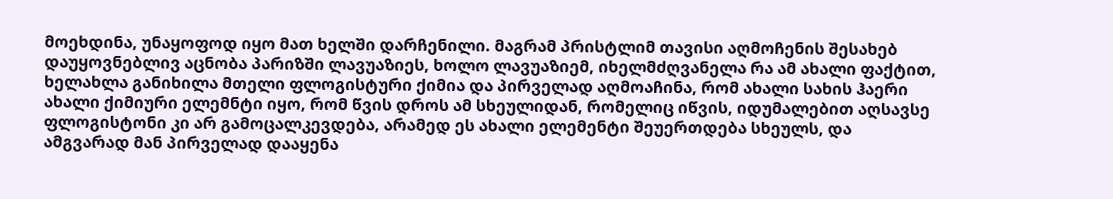მოეხდინა, უნაყოფოდ იყო მათ ხელში დარჩენილი. მაგრამ პრისტლიმ თავისი აღმოჩენის შესახებ დაუყოვნებლივ აცნობა პარიზში ლავუაზიეს, ხოლო ლავუაზიემ, იხელმძღვანელა რა ამ ახალი ფაქტით, ხელახლა განიხილა მთელი ფლოგისტური ქიმია და პირველად აღმოაჩინა, რომ ახალი სახის ჰაერი ახალი ქიმიური ელემნტი იყო, რომ წვის დროს ამ სხეულიდან, რომელიც იწვის, იდუმალებით აღსავსე ფლოგისტონი კი არ გამოცალკევდება, არამედ ეს ახალი ელემენტი შეუერთდება სხეულს, და ამგვარად მან პირველად დააყენა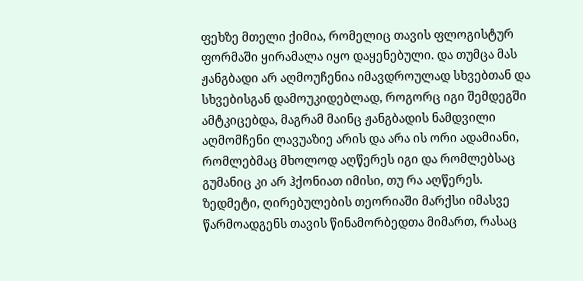ფეხზე მთელი ქიმია, რომელიც თავის ფლოგისტურ ფორმაში ყირამალა იყო დაყენებული. და თუმცა მას ჟანგბადი არ აღმოუჩენია იმავდროულად სხვებთან და სხვებისგან დამოუკიდებლად, როგორც იგი შემდეგში ამტკიცებდა, მაგრამ მაინც ჟანგბადის ნამდვილი აღმომჩენი ლავუაზიე არის და არა ის ორი ადამიანი, რომლებმაც მხოლოდ აღწერეს იგი და რომლებსაც გუმანიც კი არ ჰქონიათ იმისი, თუ რა აღწერეს.
ზედმეტი, ღირებულების თეორიაში მარქსი იმასვე წარმოადგენს თავის წინამორბედთა მიმართ, რასაც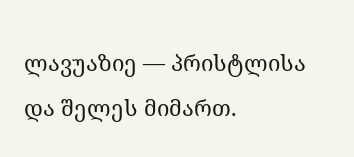ლავუაზიე — პრისტლისა და შელეს მიმართ.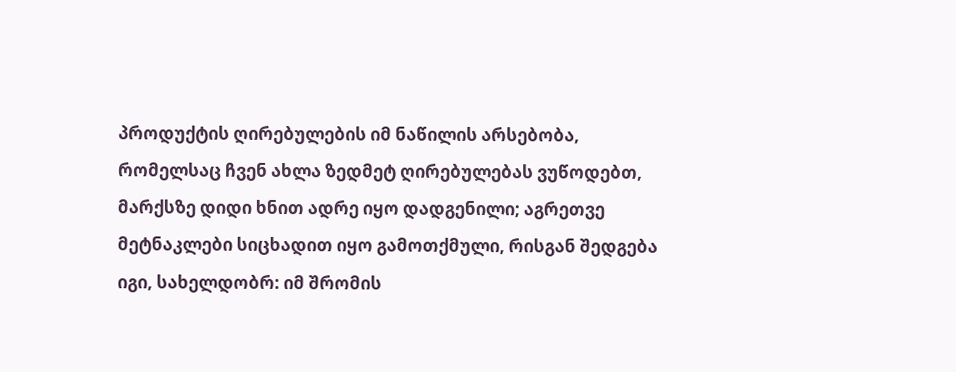პროდუქტის ღირებულების იმ ნაწილის არსებობა, რომელსაც ჩვენ ახლა ზედმეტ ღირებულებას ვუწოდებთ, მარქსზე დიდი ხნით ადრე იყო დადგენილი; აგრეთვე მეტნაკლები სიცხადით იყო გამოთქმული, რისგან შედგება იგი, სახელდობრ: იმ შრომის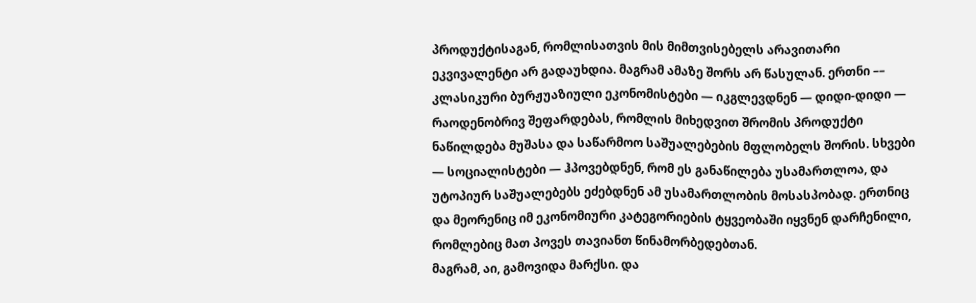პროდუქტისაგან, რომლისათვის მის მიმთვისებელს არავითარი ეკვივალენტი არ გადაუხდია. მაგრამ ამაზე შორს არ წასულან. ერთნი –– კლასიკური ბურჟუაზიული ეკონომისტები — იკგლევდნენ — დიდი-დიდი — რაოდენობრივ შეფარდებას, რომლის მიხედვით შრომის პროდუქტი ნაწილდება მუშასა და საწარმოო საშუალებების მფლობელს შორის. სხვები — სოციალისტები — ჰპოვებდნენ, რომ ეს განაწილება უსამართლოა, და უტოპიურ საშუალებებს ეძებდნენ ამ უსამართლობის მოსასპობად. ერთნიც და მეორენიც იმ ეკონომიური კატეგორიების ტყვეობაში იყვნენ დარჩენილი, რომლებიც მათ პოვეს თავიანთ წინამორბედებთან.
მაგრამ, აი, გამოვიდა მარქსი. და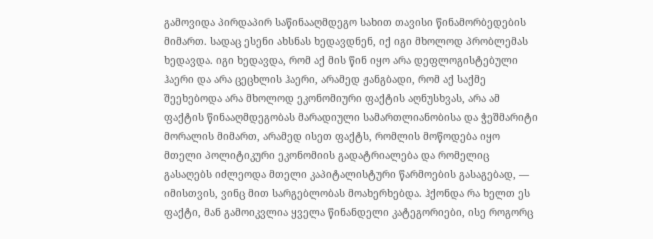გამოვიდა პირდაპირ საწინააღმდეგო სახით თავისი წინამორბედების მიმართ. სადაც ესენი ახსნას ხედავდნენ, იქ იგი მხოლოდ პრობლემას ხედავდა. იგი ხედავდა, რომ აქ მის წინ იყო არა დეფლოგისტებული ჰაერი და არა ცეცხლის ჰაერი, არამედ ჟანგბადი, რომ აქ საქმე შეეხებოდა არა მხოლოდ ეკონომიური ფაქტის აღნუსხვას, არა ამ ფაქტის წინააღმდეგობას მარადიული სამართლიანობისა და ჭეშმარიტი მორალის მიმართ, არამედ ისეთ ფაქტს, რომლის მოწოდება იყო მთელი პოლიტიკური ეკონომიის გადატრიალება და რომელიც გასაღებს იძლეოდა მთელი კაპიტალისტური წარმოების გასაგებად, –– იმისთვის, ვინც მით სარგებლობას მოახერხებდა. ჰქონდა რა ხელთ ეს ფაქტი, მან გამოიკვლია ყველა წინანდელი კატეგორიები, ისე როგორც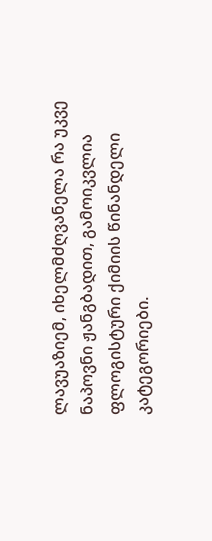ლავუაზიემ, იხელმძღვანელა რა უკვე ნაპოვნი ჟანგბადით, გამოიკვლია ფლოგისტური ქიმიის წინანდელი კატეგორიები.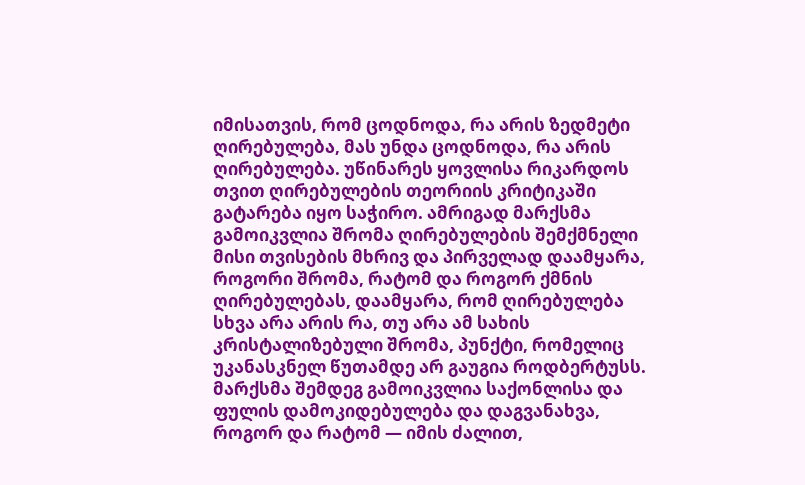იმისათვის, რომ ცოდნოდა, რა არის ზედმეტი ღირებულება, მას უნდა ცოდნოდა, რა არის ღირებულება. უწინარეს ყოვლისა რიკარდოს თვით ღირებულების თეორიის კრიტიკაში გატარება იყო საჭირო. ამრიგად მარქსმა გამოიკვლია შრომა ღირებულების შემქმნელი მისი თვისების მხრივ და პირველად დაამყარა, როგორი შრომა, რატომ და როგორ ქმნის ღირებულებას, დაამყარა, რომ ღირებულება სხვა არა არის რა, თუ არა ამ სახის კრისტალიზებული შრომა, პუნქტი, რომელიც უკანასკნელ წუთამდე არ გაუგია როდბერტუსს. მარქსმა შემდეგ გამოიკვლია საქონლისა და ფულის დამოკიდებულება და დაგვანახვა, როგორ და რატომ — იმის ძალით,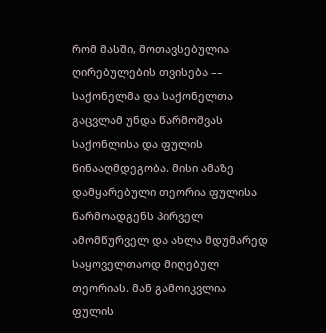რომ მასში, მოთავსებულია ღირებულების თვისება –– საქონელმა და საქონელთა გაცვლამ უნდა წარმოშვას საქონლისა და ფულის წინააღმდეგობა. მისი ამაზე დამყარებული თეორია ფულისა წარმოადგენს პირველ ამომწურველ და ახლა მდუმარედ საყოველთაოდ მიღებულ თეორიას. მან გამოიკვლია ფულის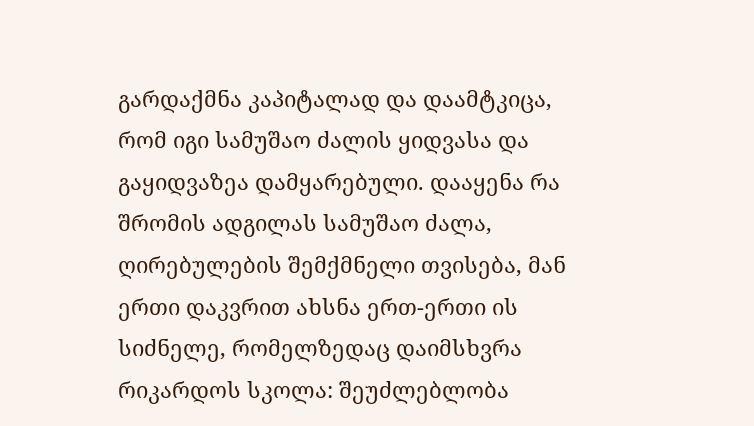გარდაქმნა კაპიტალად და დაამტკიცა, რომ იგი სამუშაო ძალის ყიდვასა და გაყიდვაზეა დამყარებული. დააყენა რა შრომის ადგილას სამუშაო ძალა, ღირებულების შემქმნელი თვისება, მან ერთი დაკვრით ახსნა ერთ-ერთი ის სიძნელე, რომელზედაც დაიმსხვრა რიკარდოს სკოლა: შეუძლებლობა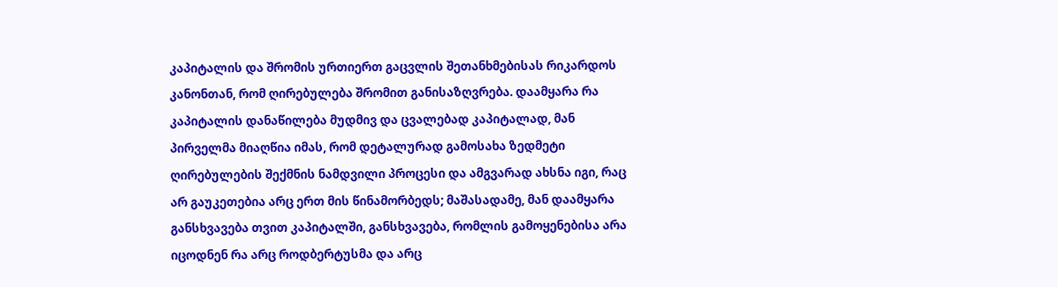კაპიტალის და შრომის ურთიერთ გაცვლის შეთანხმებისას რიკარდოს კანონთან, რომ ღირებულება შრომით განისაზღვრება. დაამყარა რა კაპიტალის დანაწილება მუდმივ და ცვალებად კაპიტალად, მან პირველმა მიაღწია იმას, რომ დეტალურად გამოსახა ზედმეტი ღირებულების შექმნის ნამდვილი პროცესი და ამგვარად ახსნა იგი, რაც არ გაუკეთებია არც ერთ მის წინამორბედს; მაშასადამე, მან დაამყარა განსხვავება თვით კაპიტალში, განსხვავება, რომლის გამოყენებისა არა იცოდნენ რა არც როდბერტუსმა და არც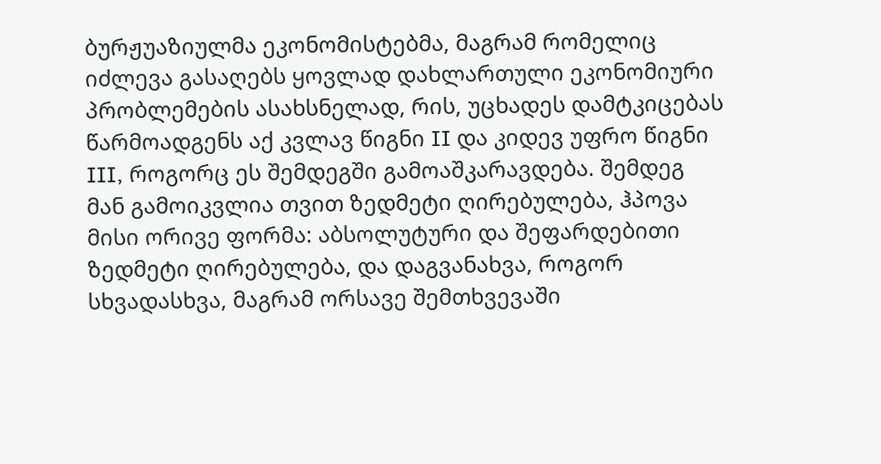ბურჟუაზიულმა ეკონომისტებმა, მაგრამ რომელიც იძლევა გასაღებს ყოვლად დახლართული ეკონომიური პრობლემების ასახსნელად, რის, უცხადეს დამტკიცებას წარმოადგენს აქ კვლავ წიგნი II და კიდევ უფრო წიგნი III, როგორც ეს შემდეგში გამოაშკარავდება. შემდეგ მან გამოიკვლია თვით ზედმეტი ღირებულება, ჰპოვა მისი ორივე ფორმა: აბსოლუტური და შეფარდებითი ზედმეტი ღირებულება, და დაგვანახვა, როგორ სხვადასხვა, მაგრამ ორსავე შემთხვევაში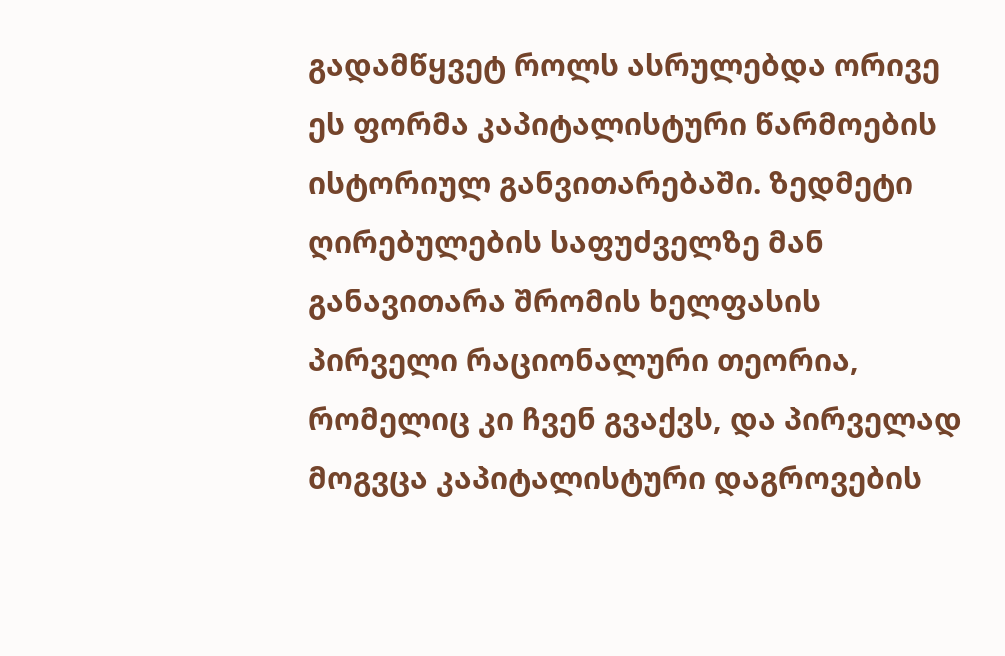გადამწყვეტ როლს ასრულებდა ორივე ეს ფორმა კაპიტალისტური წარმოების ისტორიულ განვითარებაში. ზედმეტი ღირებულების საფუძველზე მან განავითარა შრომის ხელფასის პირველი რაციონალური თეორია, რომელიც კი ჩვენ გვაქვს, და პირველად მოგვცა კაპიტალისტური დაგროვების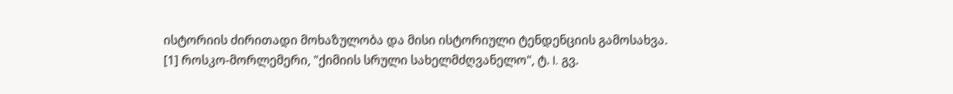ისტორიის ძირითადი მოხაზულობა და მისი ისტორიული ტენდენციის გამოსახვა.
[1] როსკო-მორლემერი, "ქიმიის სრული სახელმძღვანელო", ტ. I. გვ.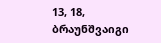13, 18, ბრაუნშვაიგი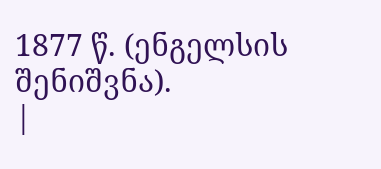1877 წ. (ენგელსის შენიშვნა).
|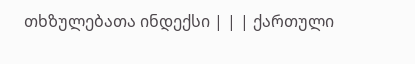თხზულებათა ინდექსი | | | ქართული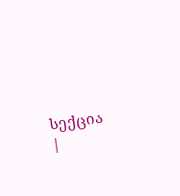სექცია |